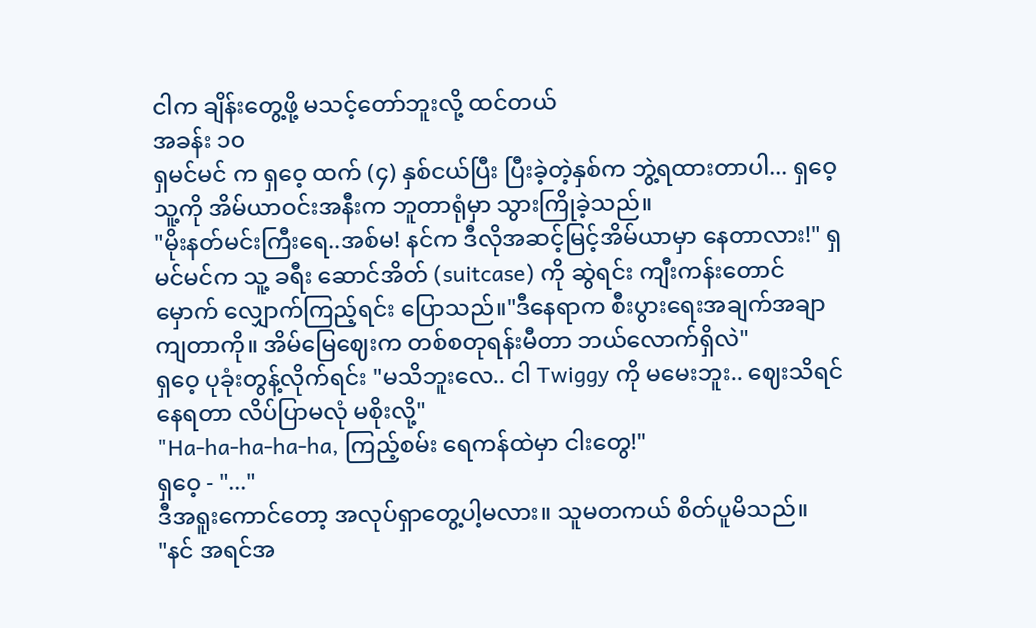ငါက ချိန်းတွေ့ဖို့ မသင့်တော်ဘူးလို့ ထင်တယ်
အခန်း ၁၀
ရှမင်မင် က ရှဝေ့ ထက် (၄) နှစ်ငယ်ပြီး ပြီးခဲ့တဲ့နှစ်က ဘွဲ့ရထားတာပါ... ရှဝေ့ သူ့ကို အိမ်ယာဝင်းအနီးက ဘူတာရုံမှာ သွားကြိုခဲ့သည်။
"မိုးနတ်မင်းကြီးရေ..အစ်မ! နင်က ဒီလိုအဆင့်မြင့်အိမ်ယာမှာ နေတာလား!" ရှမင်မင်က သူ့ ခရီး ဆောင်အိတ် (suitcase) ကို ဆွဲရင်း ကျီးကန်းတောင်မှောက် လျှောက်ကြည့်ရင်း ပြောသည်။"ဒီနေရာက စီးပွားရေးအချက်အချာကျတာကို။ အိမ်မြေဈေးက တစ်စတုရန်းမီတာ ဘယ်လောက်ရှိလဲ"
ရှဝေ့ ပုခုံးတွန့်လိုက်ရင်း "မသိဘူးလေ.. ငါ Twiggy ကို မမေးဘူး.. ဈေးသိရင် နေရတာ လိပ်ပြာမလုံ မစိုးလို့"
"Ha-ha-ha-ha-ha, ကြည့်စမ်း ရေကန်ထဲမှာ ငါးတွေ!"
ရှဝေ့ - "..."
ဒီအရူးကောင်တော့ အလုပ်ရှာတွေ့ပါ့မလား။ သူမတကယ် စိတ်ပူမိသည်။
"နင် အရင်အ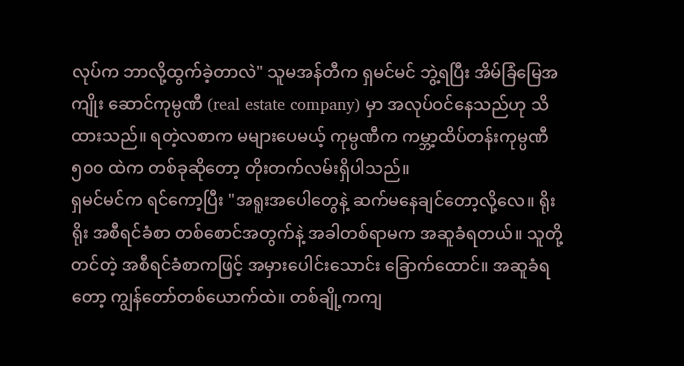လုပ်က ဘာလို့ထွက်ခဲ့တာလဲ" သူမအန်တီက ရှမင်မင် ဘွဲ့ရပြီး အိမ်ခြံမြေအကျိုး ဆောင်ကုမ္ပဏီ (real estate company) မှာ အလုပ်ဝင်နေသည်ဟု သိထားသည်။ ရတဲ့လစာက မများပေမယ့် ကုမ္ပဏီက ကမ္ဘာ့ထိပ်တန်းကုမ္ပဏီ ၅၀၀ ထဲက တစ်ခုဆိုတော့ တိုးတက်လမ်းရှိပါသည်။
ရှမင်မင်က ရင်ကော့ပြီး "အရူးအပေါတွေနဲ့ ဆက်မနေချင်တော့လို့လေ။ ရိုးရိုး အစီရင်ခံစာ တစ်စောင်အတွက်နဲ့ အခါတစ်ရာမက အဆူခံရတယ်။ သူတို့တင်တဲ့ အစီရင်ခံစာကဖြင့် အမှားပေါင်းသောင်း ခြောက်ထောင်။ အဆူခံရတော့ ကျွန်တော်တစ်ယောက်ထဲ။ တစ်ချို့ကကျ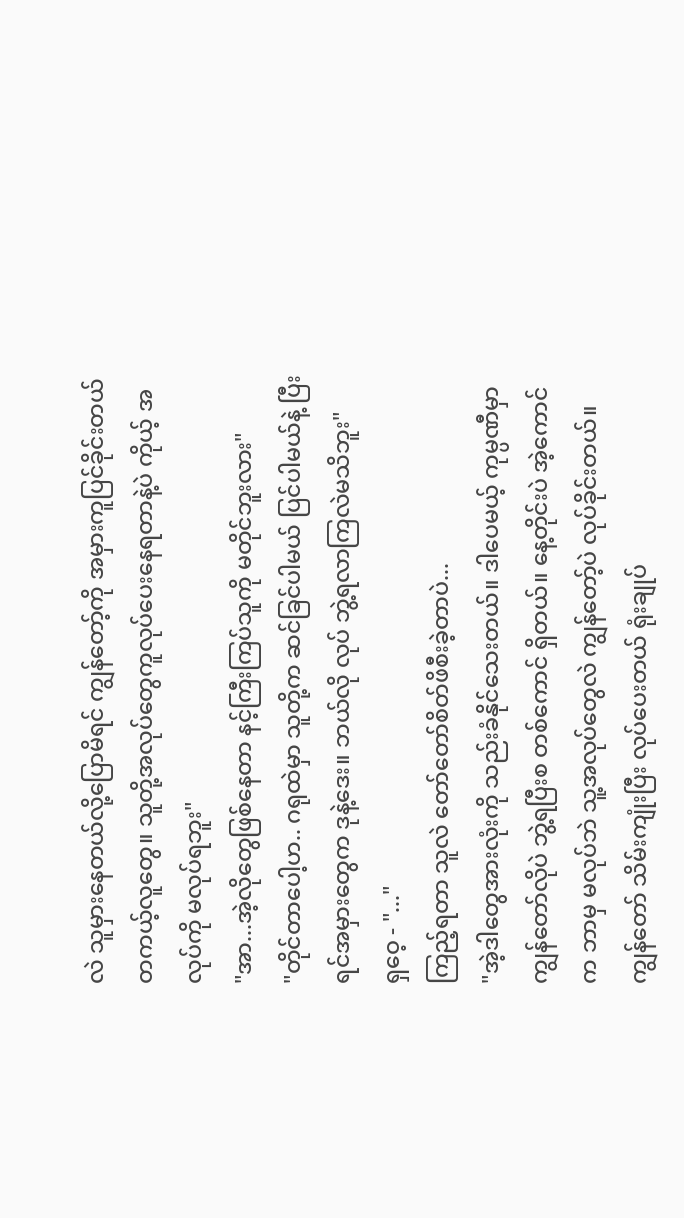လဲ သူမှားနေတယ်လို့ပြောမိရင် ကျွန်တော့်ကို အမှားကူပြင်ခိုင်းတယ် တကယ့်လူတွေ။ သူတို့အလုပ်တွေကူလုပ်ပေးနေရတာနဲ့ပဲ ကိုယ့် အလုပ်ကို မလုပ်ရဘူး"
"အာ...အဲ့လိုတွေဖြစ်နေတာ နင့်ကြီးကြပ်သူကို မတိုင်ဘူးလား"
"တိုင်တာပေါ့ဟ.. ဂရုထဲမှာ သူတို့က ဆင်ခြင်ပါမယ် ပြင်ပါမယ်နဲ့ ပြီးရင်အမှားတွေက ဒုနဲ့ဒေး။ ဘယ်လို လုပ် ဘွဲ့ရလာကြလဲမသိဘူး"
ရှဝေ့ - "..."
ကြည့်ရတာ သူလဲ တော်တော်စိတ်ဖိစီးခဲ့တာပဲ...
"အဲ့ဒါတွေအားလုံးကို သည်းခံနိုင်သေးတယ်။ ဒါပေမယ့် ကုမ္ပဏီမှာ ကျွန်တော်လိုပဲ ဘွဲ့ရပြီးစ တစ်ကောင် ရှိတယ်။ နေ့တိုင်းပဲ အဲ့ကောင်က ဘာမှ မလုပ်ဘဲ သူ့အလုပ်တွေလဲ ကျွန်တော့်ပဲ လုပ်ခိုင်းတယ်။ ကျွန်တော် သိမ်းကျုံးပြီး လုပ်ပေးတယ် ရုံးချုပ်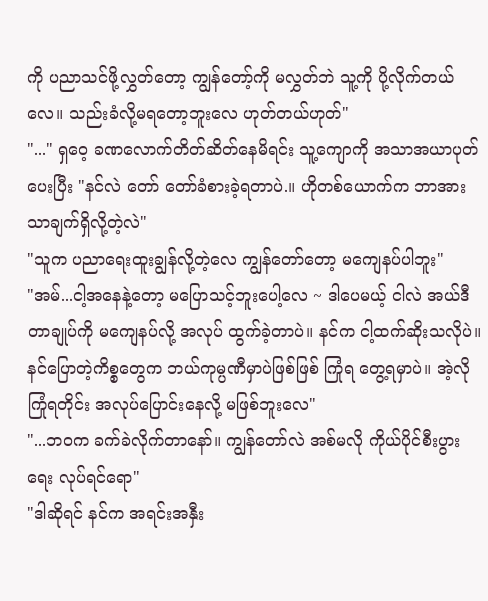ကို ပညာသင်ဖို့လွှတ်တော့ ကျွန်တော့်ကို မလွှတ်ဘဲ သူ့ကို ပို့လိုက်တယ်လေ။ သည်းခံလို့မရတော့ဘူးလေ ဟုတ်တယ်ဟုတ်"
"..." ရှဝေ့ ခဏလောက်တိတ်ဆိတ်နေမိရင်း သူ့ကျောကို အသာအယာပုတ်ပေးပြီး "နင်လဲ တော် တော်ခံစားခဲ့ရတာပဲ.။ ဟိုတစ်ယောက်က ဘာအားသာချက်ရှိလို့တဲ့လဲ"
"သူက ပညာရေးထူးချွန်လို့တဲ့လေ ကျွန်တော်တော့ မကျေနပ်ပါဘူး"
"အမ်...ငါ့အနေနဲ့တော့ မပြောသင့်ဘူးပေါ့လေ ~ ဒါပေမယ့် ငါလဲ အယ်ဒီတာချုပ်ကို မကျေနပ်လို့ အလုပ် ထွက်ခဲ့တာပဲ။ နင်က ငါ့ထက်ဆိုးသလိုပဲ။ နင်ပြောတဲ့ကိစ္စတွေက ဘယ်ကုမ္ပဏီမှာပဲဖြစ်ဖြစ် ကြုံရ တွေ့ရမှာပဲ။ အဲ့လိုကြုံရတိုင်း အလုပ်ပြောင်းနေလို့ မဖြစ်ဘူးလေ"
"...ဘဝက ခက်ခဲလိုက်တာနော်။ ကျွန်တော်လဲ အစ်မလို ကိုယ်ပိုင်စီးပွားရေး လုပ်ရင်ရော"
"ဒါဆိုရင် နင်က အရင်းအနှီး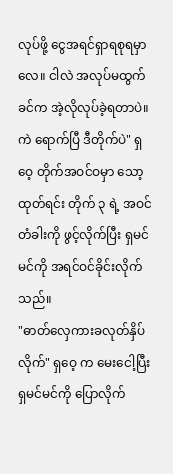လုပ်ဖို့ ငွေအရင်ရှာရစုရမှာလေ။ ငါလဲ အလုပ်မထွက်ခင်က အဲ့လိုလုပ်ခဲ့ရတာပဲ။ ကဲ ရောက်ပြီ ဒီတိုက်ပဲ" ရှဝေ့ တိုက်အဝင်ဝမှာ သော့ထုတ်ရင်း တိုက် ၃ ရဲ့ အဝင်တံခါးကို ဖွင့်လိုက်ပြီး ရှမင်မင်ကို အရင်ဝင်ခိုင်းလိုက်သည်။
"ဓာတ်လှေကားခလုတ်နှိပ်လိုက်" ရှဝေ့ က မေးငေါ့ပြီး ရှမင်မင်ကို ပြောလိုက်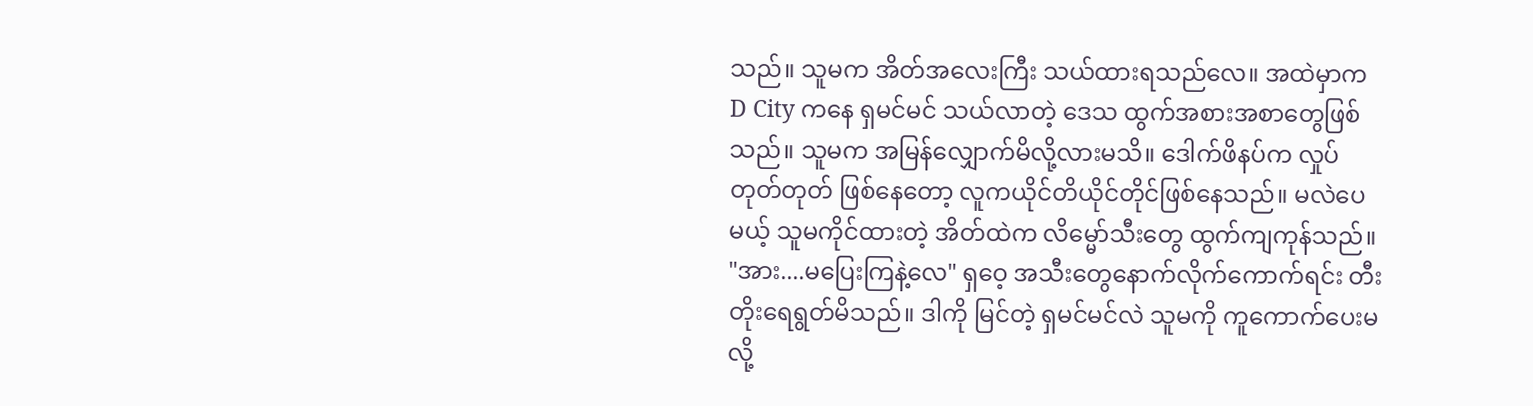သည်။ သူမက အိတ်အလေးကြီး သယ်ထားရသည်လေ။ အထဲမှာက D City ကနေ ရှမင်မင် သယ်လာတဲ့ ဒေသ ထွက်အစားအစာတွေဖြစ်သည်။ သူမက အမြန်လျှောက်မိလို့လားမသိ။ ဒေါက်ဖိနပ်က လှုပ်တုတ်တုတ် ဖြစ်နေတော့ လူကယိုင်တိယိုင်တိုင်ဖြစ်နေသည်။ မလဲပေမယ့် သူမကိုင်ထားတဲ့ အိတ်ထဲက လိမ္မော်သီးတွေ ထွက်ကျကုန်သည်။
"အား....မပြေးကြနဲ့လေ" ရှဝေ့ အသီးတွေနောက်လိုက်ကောက်ရင်း တီးတိုးရေရွတ်မိသည်။ ဒါကို မြင်တဲ့ ရှမင်မင်လဲ သူမကို ကူကောက်ပေးမလို့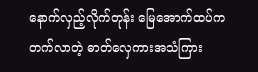နောက်လှည့်လိုက်တုန်း မြေအောက်ထပ်က တက်လာတဲ့ ဓာတ်လှေကားအသံကြား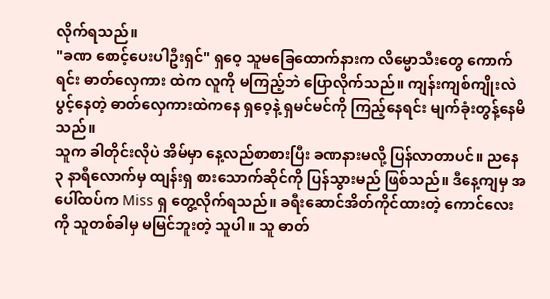လိုက်ရသည်။
"ခဏ စောင့်ပေးပါဦးရှင်" ရှဝေ့ သူမခြေထောက်နားက လိမ္မောသီးတွေ ကောက်ရင်း ဓာတ်လှေကား ထဲက လူကို မကြည့်ဘဲ ပြောလိုက်သည်။ ကျန်းကျစ်ကျိုးလဲ ပွင့်နေတဲ့ ဓာတ်လှေကားထဲကနေ ရှဝေ့နဲ့ ရှမင်မင်ကို ကြည့်နေရင်း မျက်ခုံးတွန့်နေမိသည်။
သူက ခါတိုင်းလိုပဲ အိမ်မှာ နေ့လည်စာစားပြီး ခဏနားမလို့ ပြန်လာတာပင်။ ညနေ ၃ နာရီလောက်မှ ထျန်းရှ စားသောက်ဆိုင်ကို ပြန်သွားမည် ဖြစ်သည်။ ဒီနေ့ကျမှ အပေါ်ထပ်က Miss ရှ တွေ့လိုက်ရသည်။ ခရီးဆောင်အိတ်ကိုင်ထားတဲ့ ကောင်လေး ကို သူတစ်ခါမှ မမြင်ဘူးတဲ့ သူပါ။ သူ ဓာတ်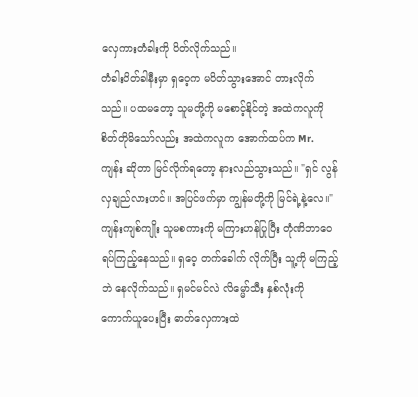လှေကားတံခါးကို ပိတ်လိုက်သည်။
တံခါးပိတ်ခါနီးမှာ ရှဝေ့က မပိတ်သွားအောင် တားလိုက်သည်။ ပထမတော့ သူမတို့ကို မစောင့်နိုင်တဲ့ အထဲကလူကို စိတ်တိုမိသော်လည်း အထဲကလူက အောက်ထပ်က Mr. ကျန်း ဆိုတာ မြင်လိုက်ရတော့ နားလည်သွားသည်။ "ရှင် လွန်လှချည်လားဟင်။ အပြင်ဖက်မှာ ကျွန်မတို့ကို မြင်ရဲ့နဲ့လေ။"
ကျန်းကျစ်ကျိုး သူမစကားကို မကြားဟန်ပြုပြီး တုံဏိဘာဝေရပ်ကြည့်နေသည်။ ရှဝေ့ တက်ခေါက် လိုက်ပြီး သူ့ကို မကြည့်ဘဲ နေလိုက်သည်။ ရှမင်မင်လဲ လိမ္မော်သီး နှစ်လုံးကို ကောက်ယူပေးပြီး ဓာတ်လှေကားထဲ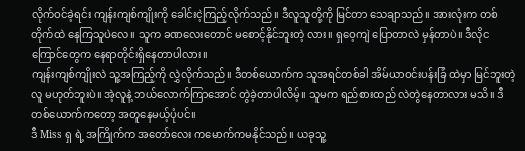လိုက်ဝင်ခဲ့ရင်း ကျန်းကျစ်ကျိုးကို ခေါင်းငဲ့ကြည့်လိုက်သည်။ ဒီလူသူတို့ကို မြင်တာ သေချာသည်။ အားလုံးက တစ်တိုက်ထဲ နေကြသူပဲလေ။ သူက ခဏလေးတောင် မစောင့်နိုင်ဘူးတဲ့ လား။ ရှဝေ့ကျဲ ပြောတာလဲ မှန်တာပဲ။ ဒီလိုငကြောင်တွေက နေရာတိုင်းရှိနေတာပါလား။
ကျန်းကျစ်ကျိုးလဲ သူ့အကြည့်ကို လွှဲလိုက်သည်။ ဒီတစ်ယောက်က သူအရင်တစ်ခါ အိမ်ယာဝင်းပန်းခြံ ထဲမှာ မြင်ဘူးတဲ့လူ မဟုတ်ဘူးပဲ။ အဲ့လူနဲ့ ဘယ်လောက်ကြာအောင် တွဲခဲ့တာပါလိမ့်။ သူမက ရည်စားထည် လဲတွဲနေတာလား မသိ။ ဒီတစ်ယောက်ကတော့ အတူနေမယ့်ပုံပင်။
ဒီ Miss ရှ ရဲ့ အကြိုက်က အတော်လေး ကမောက်ကမနိုင်သည်။ ယခုသူ့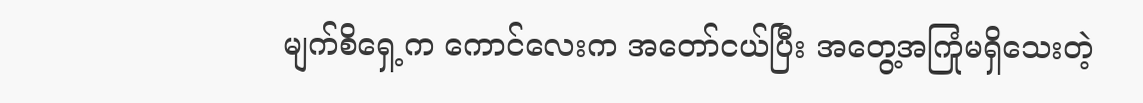မျက်စိရှေ့က ကောင်လေးက အတော်ငယ်ပြီး အတွေ့အကြုံမရှိသေးတဲ့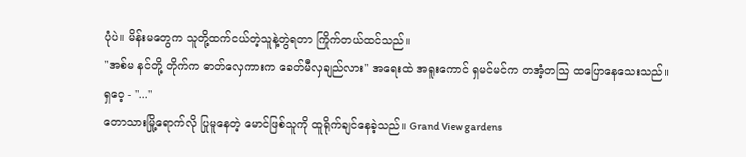ပုံပဲ။ မိန်းမတွေက သူတို့ထက်ငယ်တဲ့သူနဲ့တွဲရတာ ကြိုက်တယ်ထင်သည်။
"အစ်မ နင်တို့ တိုက်က ဓာတ်လှေကားက ခေတ်မီလှချည်လား" အရေးထဲ အရူးကောင် ရှမင်မင်က တအံ့တသြ ထပြောနေသေးသည်။
ရှဝေ့ - "..."
တောသားမြို့ရောက်လို ပြုမူနေတဲ့ မောင်ဖြစ်သူကို ထူရိုက်ချင်နေခဲ့သည်။ Grand View gardens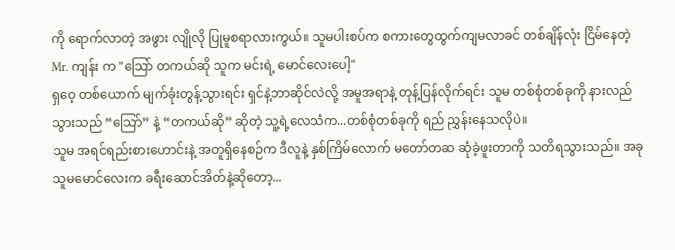ကို ရောက်လာတဲ့ အဖွား လျိုလို ပြုမူစရာလားကွယ်။ သူမပါးစပ်က စကားတွေထွက်ကျမလာခင် တစ်ချိန်လုံး ငြိမ်နေတဲ့ Mr. ကျန်း က "သြော် တကယ်ဆို သူက မင်းရဲ့ မောင်လေးပေါ့"
ရှဝေ့ တစ်ယောက် မျက်ခုံးတွန့်သွားရင်း ရှင်နဲ့ဘာဆိုင်လဲလို့ အမူအရာနဲ့ တုန့်ပြန်လိုက်ရင်း သူမ တစ်စုံတစ်ခုကို နားလည်သွားသည် “သြော်” နဲ့ “တကယ်ဆို” ဆိုတဲ့ သူ့ရဲ့လေသံက...တစ်စုံတစ်ခုကို ရည် ညွှန်းနေသလိုပဲ။
သူမ အရင်ရည်းစားဟောင်းနဲ့ အတူရှိနေစဉ်က ဒီလူနဲ့ နှစ်ကြိမ်လောက် မတော်တဆ ဆုံခဲ့ဖူးတာကို သတိရသွားသည်။ အခု သူမမောင်လေးက ခရီးဆောင်အိတ်နဲ့ဆိုတော့...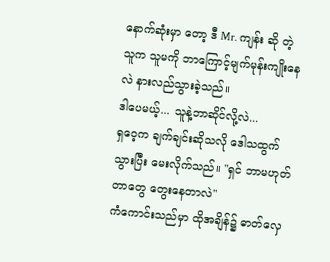နောက်ဆုံးမှာ တော့ ဒီ Mr. ကျန်း ဆို တဲ့ သူက သူမကို ဘာကြောင့်မျက်မုန်းကျိုးနေလဲ နားလည်သွားခဲ့သည်။
ဒါပေမယ့်... သူနဲ့ဘာဆိုင်လို့လဲ...
ရှဝေ့က ချက်ချင်းဆိုသလို ဒေါသထွက်သွားပြီး မေးလိုက်သည်။ "ရှင် ဘာမဟုတ်တာတွေ တွေးနေတာလဲ"
ကံကောင်းသည်မှာ ထိုအချိန်၌ ဓာတ်လှေ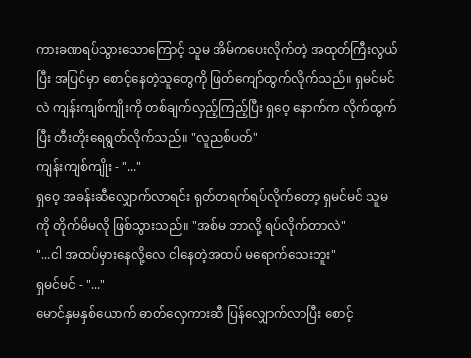ကားခဏရပ်သွားသောကြောင့် သူမ အိမ်ကပေးလိုက်တဲ့ အထုတ်ကြီးလွယ်ပြီး အပြင်မှာ စောင့်နေတဲ့သူတွေကို ဖြတ်ကျော်ထွက်လိုက်သည်။ ရှမင်မင်လဲ ကျန်းကျစ်ကျိုးကို တစ်ချက်လှည့်ကြည့်ပြီး ရှဝေ့ နောက်က လိုက်ထွက်ပြီး တီးတိုးရေရွတ်လိုက်သည်။ "လူညစ်ပတ်"
ကျန်းကျစ်ကျိုး - "..."
ရှဝေ့ အခန်းဆီလျှောက်လာရင်း ရုတ်တရက်ရပ်လိုက်တော့ ရှမင်မင် သူမကို တိုက်မိမလို ဖြစ်သွားသည်။ "အစ်မ ဘာလို့ ရပ်လိုက်တာလဲ"
"...ငါ အထပ်မှားနေလို့လေ ငါနေတဲ့အထပ် မရောက်သေးဘူး"
ရှမင်မင် - "..."
မောင်နှမနှစ်ယောက် ဓာတ်လှေကားဆီ ပြန်လျှောက်လာပြီး စောင့်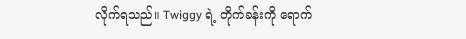လိုက်ရသည်။ Twiggy ရဲ့ တိုက်ခန်းကို ရောက်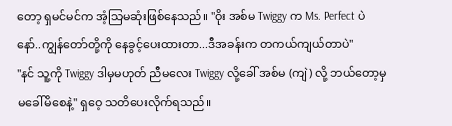တော့ ရှမင်မင်က အံ့သြမဆုံးဖြစ်နေသည်။ "ဝိုး အစ်မ Twiggy က Ms. Perfect ပဲ နော်..ကျွန်တော်တို့ကို နေခွင့်ပေးထားတာ...ဒီအခန်းက တကယ်ကျယ်တာပဲ"
"နင် သူ့ကို Twiggy ဒါမှမဟုတ် ညီမလေး Twiggy လို့ခေါ် အစ်မ (ကျဲ) လို့ ဘယ်တော့မှ မခေါ်မိစေနဲ့" ရှဝေ့ သတိပေးလိုက်ရသည်။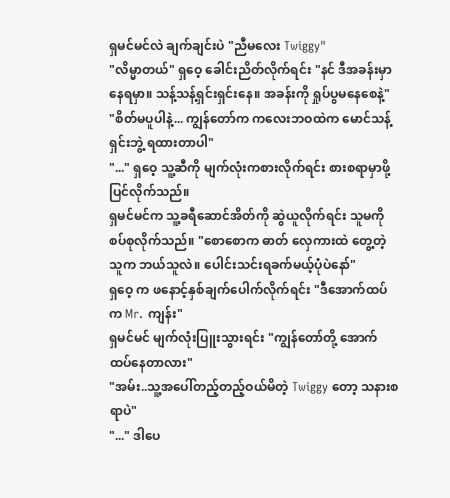ရှမင်မင်လဲ ချက်ချင်းပဲ "ညီမလေး Twiggy"
"လိမ္မာတယ်" ရှဝေ့ ခေါင်းညိတ်လိုက်ရင်း "နင် ဒီအခန်းမှာနေရမှာ။ သန့်သန့်ရှင်းရှင်းနေ။ အခန်းကို ရှုပ်ပွမနေစေနဲ့"
"စိတ်မပူပါနဲ့... ကျွန်တော်က ကလေးဘဝထဲက မောင်သန့်ရှင်းဘွဲ့ ရထားတာပါ"
"..." ရှဝေ့ သူ့ဆီကို မျက်လုံးကစားလိုက်ရင်း စားစရာမှာဖို့ ပြင်လိုက်သည်။
ရှမင်မင်က သူ့ခရီဆောင်အိတ်ကို ဆွဲယူလိုက်ရင်း သူမကို စပ်စုလိုက်သည်။ "စောစောက ဓာတ် လှေကားထဲ တွေ့တဲ့သူက ဘယ်သူလဲ။ ပေါင်းသင်းရခက်မယ့်ပုံပဲနော်"
ရှဝေ့ က ဖနောင့်နှစ်ချက်ပေါက်လိုက်ရင်း "ဒီအောက်ထပ်က Mr. ကျန်း"
ရှမင်မင် မျက်လုံးပြူးသွားရင်း "ကျွန်တော်တို့ အောက်ထပ်နေတာလား"
"အမ်း..သူ့အပေါ်တည့်တည့်ဝယ်မိတဲ့ Twiggy တော့ သနားစရာပဲ"
"..." ဒါပေ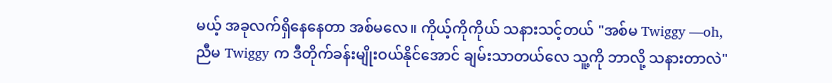မယ့် အခုလက်ရှိနေနေတာ အစ်မလေ။ ကိုယ့်ကိုကိုယ် သနားသင့်တယ် "အစ်မ Twiggy —oh, ညီမ Twiggy က ဒီတိုက်ခန်းမျိုးဝယ်နိုင်အောင် ချမ်းသာတယ်လေ သူ့ကို ဘာလို့ သနားတာလဲ"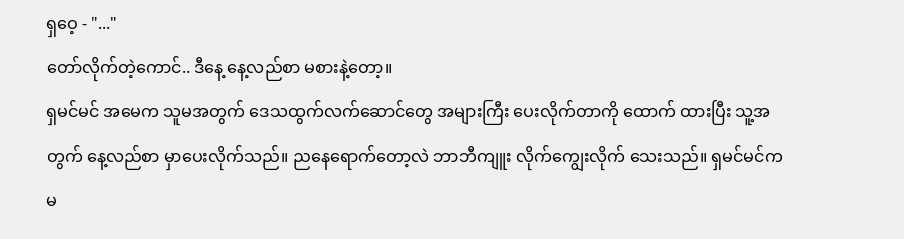ရှဝေ့ - "..."
တော်လိုက်တဲ့ကောင်.. ဒီနေ့ နေ့လည်စာ မစားနဲ့တော့။
ရှမင်မင် အမေက သူမအတွက် ဒေသထွက်လက်ဆောင်တွေ အများကြီး ပေးလိုက်တာကို ထောက် ထားပြီး သူ့အတွက် နေ့လည်စာ မှာပေးလိုက်သည်။ ညနေရောက်တော့လဲ ဘာဘီကျူး လိုက်ကျွေးလိုက် သေးသည်။ ရှမင်မင်က မ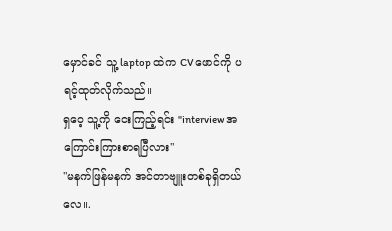မှောင်ခင် သူ့ laptop ထဲက CV ဖောင်ကို ပရင့်ထုတ်လိုက်သည်။
ရှဝေ့ သူ့ကို ငေးကြည့်ရင်း "interview အကြောင်းကြားစာရပြီလား"
"မနက်ဖြန်မနက် အင်တာဗျူးတစ်ခုရှိတယ်လေ။.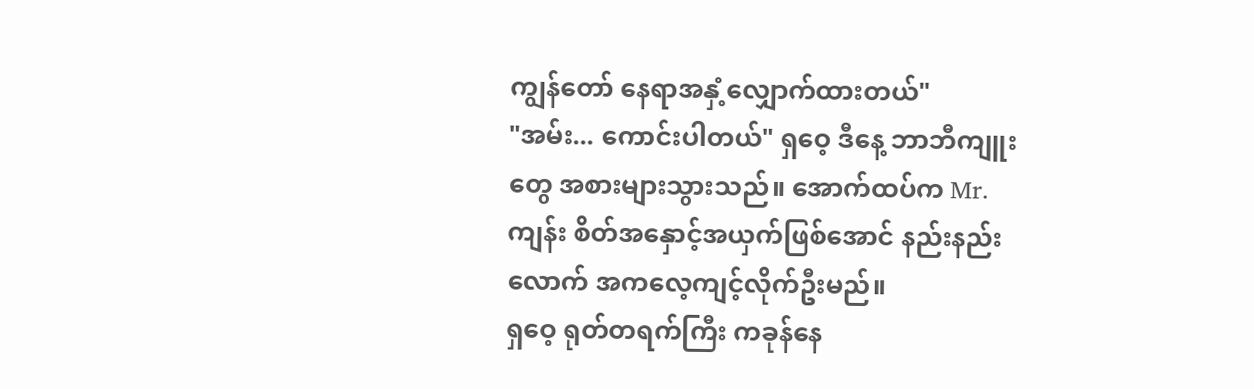ကျွန်တော် နေရာအနှံ့လျှောက်ထားတယ်"
"အမ်း... ကောင်းပါတယ်" ရှဝေ့ ဒီနေ့ ဘာဘီကျူးတွေ အစားများသွားသည်။ အောက်ထပ်က Mr. ကျန်း စိတ်အနှောင့်အယှက်ဖြစ်အောင် နည်းနည်းလောက် အကလေ့ကျင့်လိုက်ဦးမည်။
ရှဝေ့ ရုတ်တရက်ကြီး ကခုန်နေ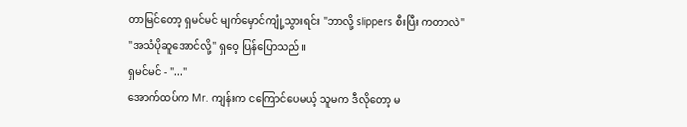တာမြင်တော့ ရှမင်မင် မျက်မှောင်ကျုံ့သွားရင်း "ဘာလို့ slippers စီးပြီး ကတာလဲ"
"အသံပိုဆူအောင်လို့" ရှဝေ့ ပြန်ပြောသည်။
ရှမင်မင် - "..."
အောက်ထပ်က Mr. ကျန်းက ငကြောင်ပေမယ့် သူမက ဒီလိုတော့ မ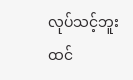လုပ်သင့်ဘူးထင်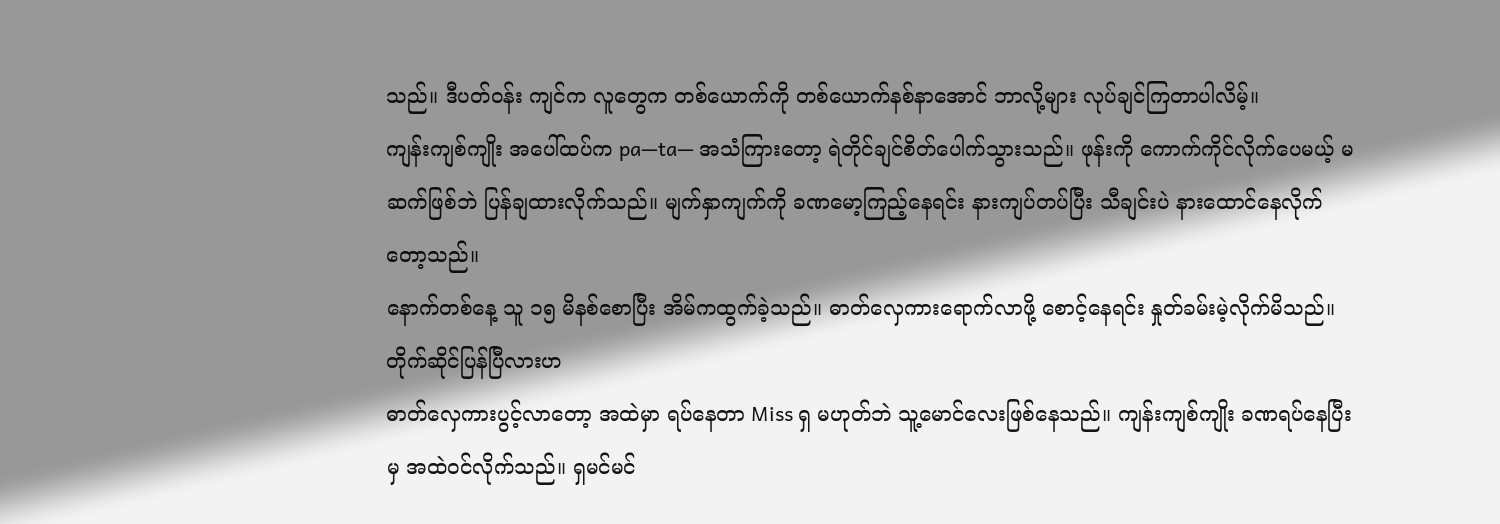သည်။ ဒီပတ်ဝန်း ကျင်က လူတွေက တစ်ယောက်ကို တစ်ယောက်နစ်နာအောင် ဘာလို့များ လုပ်ချင်ကြတာပါလိမ့်။
ကျန်းကျစ်ကျိုး အပေါ်ထပ်က pa—ta— အသံကြားတော့ ရဲတိုင်ချင်စိတ်ပေါက်သွားသည်။ ဖုန်းကို ကောက်ကိုင်လိုက်ပေမယ့် မဆက်ဖြစ်ဘဲ ပြန်ချထားလိုက်သည်။ မျက်နှာကျက်ကို ခဏမော့ကြည့်နေရင်း နားကျပ်တပ်ပြီး သီချင်းပဲ နားထောင်နေလိုက်တော့သည်။
နောက်တစ်နေ့ သူ ၁၅ မိနစ်စောပြီး အိမ်ကထွက်ခဲ့သည်။ ဓာတ်လှေကားရောက်လာဖို့ စောင့်နေရင်း နှုတ်ခမ်းမဲ့လိုက်မိသည်။ တိုက်ဆိုင်ပြန်ပြီလားဟ
ဓာတ်လှေကားပွင့်လာတော့ အထဲမှာ ရပ်နေတာ Miss ရှ မဟုတ်ဘဲ သူ့မောင်လေးဖြစ်နေသည်။ ကျန်းကျစ်ကျိုး ခဏရပ်နေပြီးမှ အထဲဝင်လိုက်သည်။ ရှမင်မင်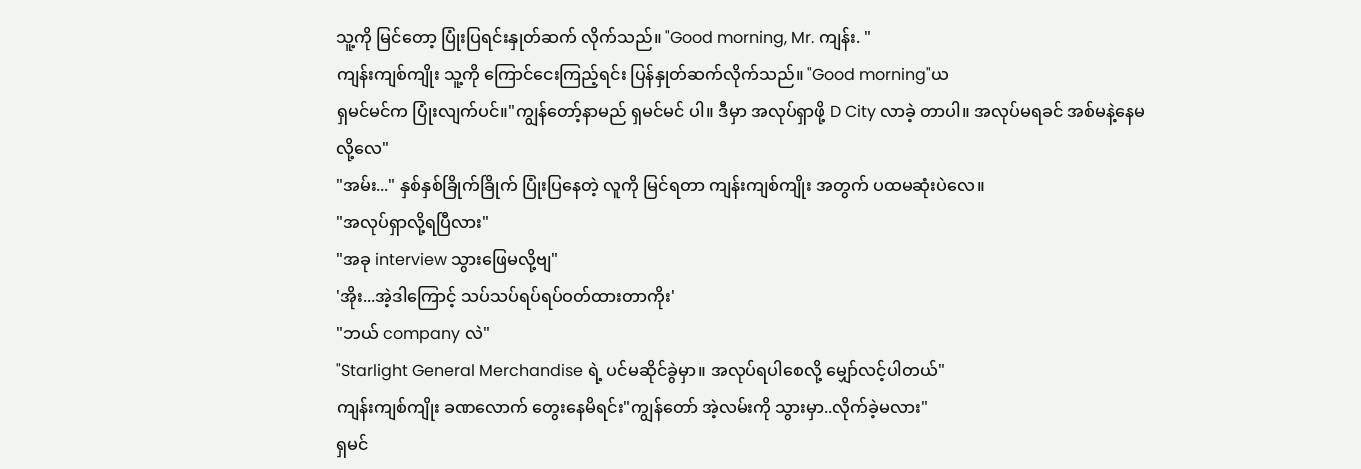သူ့ကို မြင်တော့ ပြုံးပြရင်းနှုတ်ဆက် လိုက်သည်။ "Good morning, Mr. ကျန်း. "
ကျန်းကျစ်ကျိုး သူ့ကို ကြောင်ငေးကြည့်ရင်း ပြန်နှုတ်ဆက်လိုက်သည်။ "Good morning"ယ
ရှမင်မင်က ပြုံးလျက်ပင်။"ကျွန်တော့်နာမည် ရှမင်မင် ပါ။ ဒီမှာ အလုပ်ရှာဖို့ D City လာခဲ့ တာပါ။ အလုပ်မရခင် အစ်မနဲ့နေမလို့လေ"
"အမ်း..." နှစ်နှစ်ခြိုက်ခြိုက် ပြုံးပြနေတဲ့ လူကို မြင်ရတာ ကျန်းကျစ်ကျိုး အတွက် ပထမဆုံးပဲလေ။
"အလုပ်ရှာလို့ရပြီလား"
"အခု interview သွားဖြေမလို့ဗျ"
'အိုး...အဲ့ဒါကြောင့် သပ်သပ်ရပ်ရပ်ဝတ်ထားတာကိုး'
"ဘယ် company လဲ"
"Starlight General Merchandise ရဲ့ ပင်မဆိုင်ခွဲမှာ။ အလုပ်ရပါစေလို့ မျှော်လင့်ပါတယ်"
ကျန်းကျစ်ကျိုး ခဏလောက် တွေးနေမိရင်း"ကျွန်တော် အဲ့လမ်းကို သွားမှာ..လိုက်ခဲ့မလား"
ရှမင်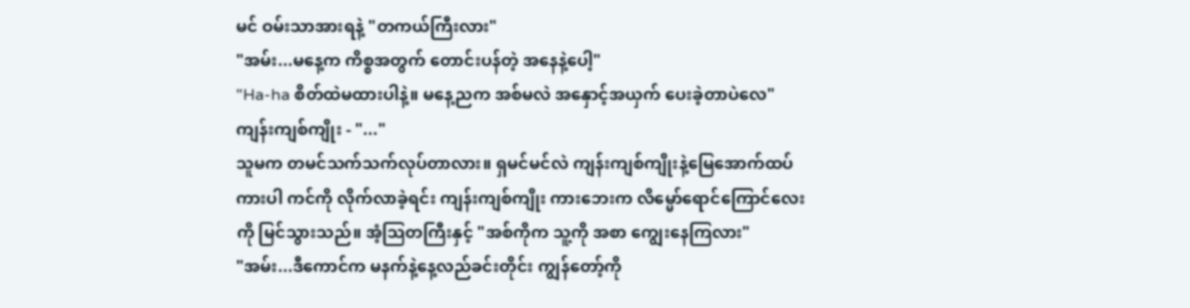မင် ဝမ်းသာအားရနဲ့ "တကယ်ကြီးလား"
"အမ်း...မနေ့က ကိစ္စအတွက် တောင်းပန်တဲ့ အနေနဲ့ပေါ့"
"Ha-ha စိတ်ထဲမထားပါနဲ့။ မနေ့ညက အစ်မလဲ အနှောင့်အယှက် ပေးခဲ့တာပဲလေ"
ကျန်းကျစ်ကျိုး - "..."
သူမက တမင်သက်သက်လုပ်တာလား။ ရှမင်မင်လဲ ကျန်းကျစ်ကျိုးနဲ့မြေအောက်ထပ် ကားပါ ကင်ကို လိုက်လာခဲ့ရင်း ကျန်းကျစ်ကျိုး ကားဘေးက လိမ္မော်ရောင်ကြောင်လေးကို မြင်သွားသည်။ အံ့သြတကြီးနှင့် "အစ်ကိုက သူ့ကို အစာ ကျွေးနေကြလား"
"အမ်း...ဒီကောင်က မနက်နဲ့နေ့လည်ခင်းတိုင်း ကျွန်တော့်ကို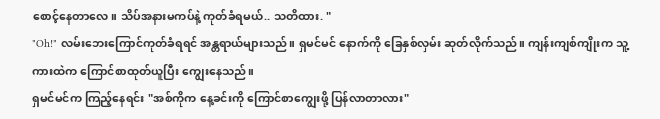စောင့်နေတာလေ။ သိပ်အနားမကပ်နဲ့ ကုတ်ခံရမယ်.. သတိထား. "
"Oh!" လမ်းဘေးကြောင်ကုတ်ခံရရင် အန္တရာယ်များသည်။ ရှမင်မင် နောက်ကို ခြေနှစ်လှမ်း ဆုတ်လိုက်သည်။ ကျန်းကျစ်ကျိုးက သူ့ကားထဲက ကြောင်စာထုတ်ယူပြီး ကျွေးနေသည်။
ရှမင်မင်က ကြည့်နေရင်း "အစ်ကိုက နေ့ခင်းကို ကြောင်စာကျွေးဖို့ ပြန်လာတာလား"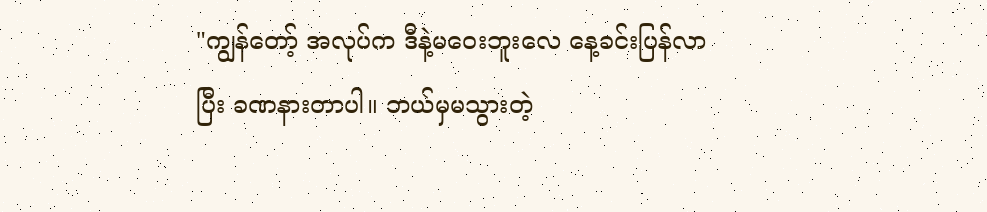"ကျွန်တော့် အလုပ်က ဒီနဲ့မဝေးဘူးလေ နေ့ခင်းပြန်လာပြီး ခဏနားတာပါ။ ဘယ်မှမသွားတဲ့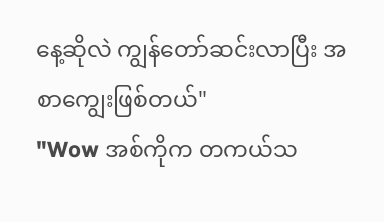နေ့ဆိုလဲ ကျွန်တော်ဆင်းလာပြီး အစာကျွေးဖြစ်တယ်"
"Wow အစ်ကိုက တကယ်သ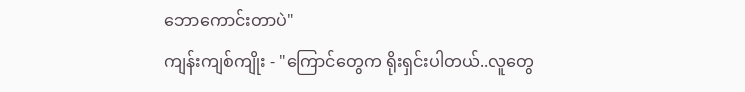ဘောကောင်းတာပဲ"
ကျန်းကျစ်ကျိုး - "ကြောင်တွေက ရိုးရှင်းပါတယ်..လူတွေ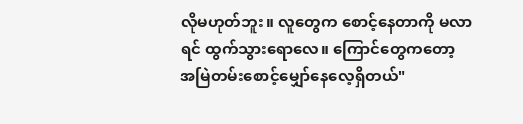လိုမဟုတ်ဘူး။ လူတွေက စောင့်နေတာကို မလာရင် ထွက်သွားရောလေ။ ကြောင်တွေကတော့ အမြဲတမ်းစောင့်မျှော်နေလေ့ရှိတယ်"